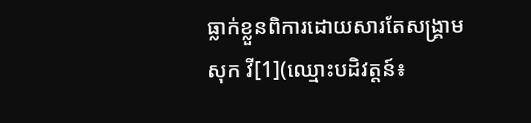ធ្លាក់ខ្លួនពិការដោយសារតែសង្រ្គាម
សុក វី[1](ឈ្មោះបដិវត្តន៍៖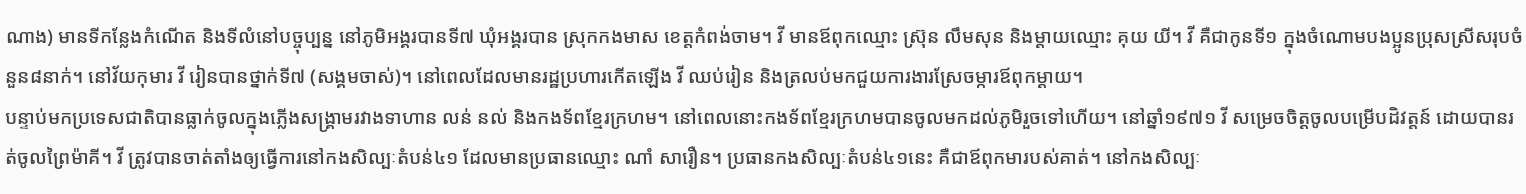ណាង) មានទីកន្លែងកំណើត និងទីលំនៅបច្ចុប្បន្ន នៅភូមិអង្គរបានទី៧ ឃុំអង្គរបាន ស្រុកកងមាស ខេត្តកំពង់ចាម។ វី មានឪពុកឈ្មោះ ស្រ៊ុន លឹមសុន និងម្ដាយឈ្មោះ គុយ យី។ វី គឺជាកូនទី១ ក្នុងចំណោមបងប្អូនប្រុសស្រីសរុបចំនួន៨នាក់។ នៅវ័យកុមារ វី រៀនបានថ្នាក់ទី៧ (សង្គមចាស់)។ នៅពេលដែលមានរដ្ឋប្រហារកើតឡើង វី ឈប់រៀន និងត្រលប់មកជួយការងារស្រែចម្ការឪពុកម្ដាយ។
បន្ទាប់មកប្រទេសជាតិបានធ្លាក់ចូលក្នុងភ្លើងសង្រ្គាមរវាងទាហាន លន់ នល់ និងកងទ័ពខ្មែរក្រហម។ នៅពេលនោះកងទ័ពខ្មែរក្រហមបានចូលមកដល់ភូមិរួចទៅហើយ។ នៅឆ្នាំ១៩៧១ វី សម្រេចចិត្តចូលបម្រើបដិវត្តន៍ ដោយបានរត់ចូលព្រៃម៉ាគី។ វី ត្រូវបានចាត់តាំងឲ្យធ្វើការនៅកងសិល្បៈតំបន់៤១ ដែលមានប្រធានឈ្មោះ ណាំ សារឿន។ ប្រធានកងសិល្បៈតំបន់៤១នេះ គឺជាឪពុកមារបស់គាត់។ នៅកងសិល្បៈ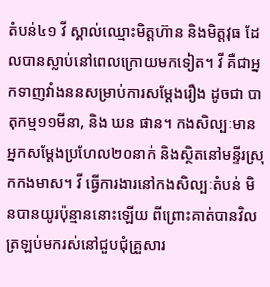តំបន់៤១ វី ស្គាល់ឈ្មោះមិត្តហ៊ាន និងមិត្តវុធ ដែលបានស្លាប់នៅពេលក្រោយមកទៀត។ វី គឺជាអ្នកទាញវាំងននសម្រាប់ការសម្ដែងរឿង ដូចជា បាតុកម្ម១១មីនា, និង ឃន ផាន។ កងសិល្បៈមានអ្នកសម្ដែងប្រហែល២០នាក់ និងស្ថិតនៅមន្ទីរស្រុកកងមាស។ វី ធ្វើការងារនៅកងសិល្បៈតំបន់ មិនបានយូរប៉ុន្មាននោះឡើយ ពីព្រោះគាត់បានវិលត្រឡប់មករស់នៅជួបជុំគ្រួសារ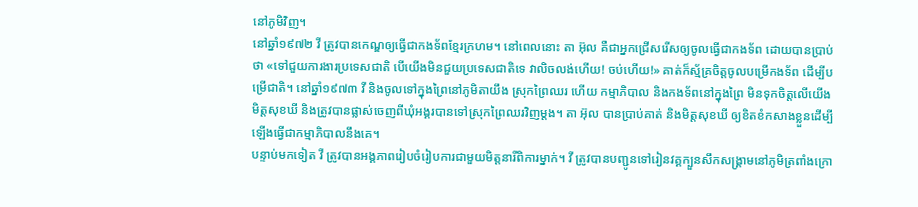នៅភូមិវិញ។
នៅឆ្នាំ១៩៧២ វី ត្រូវបានកេណ្ឌឲ្យធ្វើជាកងទ័ពខ្មែរក្រហម។ នៅពេលនោះ តា អ៊ុល គឺជាអ្នកជ្រើសរើសឲ្យចូលធ្វើជាកងទ័ព ដោយបានប្រាប់ថា «ទៅជួយការងារប្រទេសជាតិ បើយើងមិនជួយប្រទេសជាតិទេ វាលិចលង់ហើយ! ចប់ហើយ!» គាត់ក៏ស្ម័គ្រចិត្តចូលបម្រើកងទ័ព ដើម្បីបម្រើជាតិ។ នៅឆ្នាំ១៩៧៣ វី និងចូលទៅក្នុងព្រៃនៅភូមិតាយឹង ស្រុកព្រៃឈរ ហើយ កម្មាភិបាល និងកងទ័ពនៅក្នុងព្រៃ មិនទុកចិត្តលើយើងមិត្តសុខឃី និងត្រូវបានផ្លាស់ចេញពីឃុំអង្គរបានទៅស្រុកព្រៃឈរវិញម្ដង។ តា អ៊ុល បានប្រាប់គាត់ និងមិត្តសុខឃី ឲ្យខិតខំកសាងខ្លួនដើម្បីឡើងធ្វើជាកម្មាភិបាលនឹងគេ។
បន្ទាប់មកទៀត វី ត្រូវបានអង្គភាពរៀបចំរៀបការជាមួយមិត្តនារីពិការម្នាក់។ វី ត្រូវបានបញ្ជូនទៅរៀនវគ្គក្បួនសឹកសង្គ្រាមនៅភូមិត្រពាំងក្រោ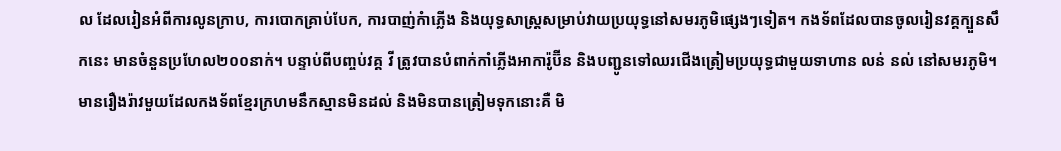ល ដែលរៀនអំពីការលូនក្រាប, ការបោកគ្រាប់បែក, ការបាញ់កំាភ្លើង និងយុទ្ធសាស្រ្តសម្រាប់វាយប្រយុទ្ធនៅសមរភូមិផ្សេងៗទៀត។ កងទ័ពដែលបានចូលរៀនវគ្គក្បួនសឹកនេះ មានចំនួនប្រហែល២០០នាក់។ បន្ទាប់ពីបញ្ចប់វគ្គ វី ត្រូវបានបំពាក់កាំភ្លើងអាការ៉ូប៊ីន និងបញ្ជូនទៅឈរជើងត្រៀមប្រយុទ្ធជាមួយទាហាន លន់ នល់ នៅសមរភូមិ។ មានរឿងរ៉ាវមួយដែលកងទ័ពខ្មែរក្រហមនឹកស្មានមិនដល់ និងមិនបានត្រៀមទុកនោះគឺ មិ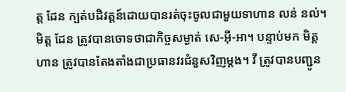ត្ត ដែន ក្បត់បដិវត្តន៍ដោយបានរត់ចុះចូលជាមួយទាហាន លន់ នល់។ មិត្ត ដែន ត្រូវបានចោទថាជាកិច្ចសម្ងាត់ សេ-អ៊ី-អា។ បន្ទាប់មក មិត្ត ហាន ត្រូវបានតែងតាំងជាប្រធានវរជំនួសវិញម្ដង។ វី ត្រូវបានបញ្ជូន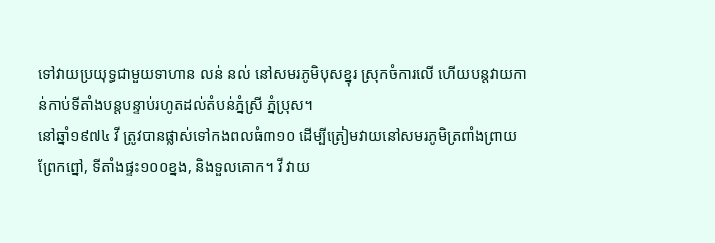ទៅវាយប្រយុទ្ធជាមួយទាហាន លន់ នល់ នៅសមរភូមិបុសខ្នុរ ស្រុកចំការលើ ហើយបន្តវាយកាន់កាប់ទីតាំងបន្តបន្ទាប់រហូតដល់តំបន់ភ្នំស្រី ភ្នំប្រុស។
នៅឆ្នាំ១៩៧៤ វី ត្រូវបានផ្លាស់ទៅកងពលធំ៣១០ ដើម្បីត្រៀមវាយនៅសមរភូមិត្រពាំងព្រាយ ព្រែកព្នៅ, ទីតាំងផ្ទះ១០០ខ្នង, និងទួលគោក។ វី វាយ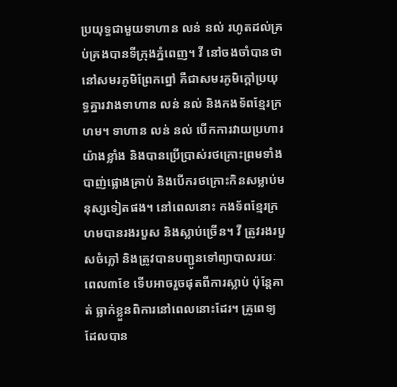ប្រយុទ្ធជាមួយទាហាន លន់ នល់ រហូតដល់គ្រប់គ្រងបានទីក្រុងភ្នំពេញ។ វី នៅចងចាំបានថា នៅសមរភូមិព្រែកព្នៅ គឺជាសមរភូមិក្ដៅប្រយុទ្ធគ្នារវាងទាហាន លន់ នល់ និងកងទ័ពខ្មែរក្រហម។ ទាហាន លន់ នល់ បើកការវាយប្រហារយ៉ាងខ្លាំង និងបានប្រើប្រាស់រថក្រោះព្រមទាំងបាញ់ផ្លោងគ្រាប់ និងបើករថក្រោះកិនសម្លាប់មនុស្សទៀតផង។ នៅពេលនោះ កងទ័ពខ្មែរក្រហមបានរងរបួស និងស្លាប់ច្រើន។ វី ត្រូវរងរបួសចំភ្លៅ និងត្រូវបានបញ្ជូនទៅព្យាបាលរយៈពេល៣ខែ ទើបអាចរួចផុតពីការស្លាប់ ប៉ុន្តែគាត់ ធ្លាក់ខ្លួនពិការនៅពេលនោះដែរ។ គ្រូពេទ្យដែលបាន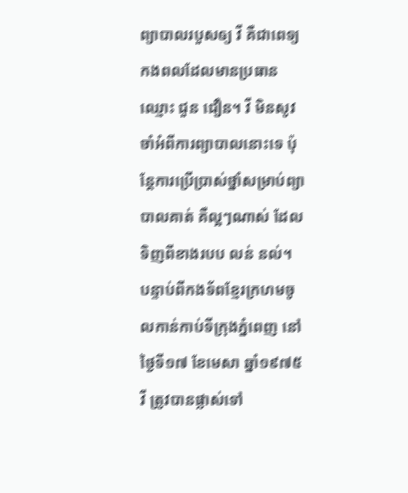ព្យាបាលរបួសឲ្យ វី គឺជាពេទ្យកងពលដែលមានប្រធានឈ្មោះ ជួន ជឿន។ វី មិនសូវចាំអំពីការព្យាបាលនោះទេ ប៉ុន្តែការប្រើប្រាស់ថ្នាំសម្រាប់ព្យាបាលគាត់ គឺល្អៗណាស់ ដែលទិញពីខាងរបប លន់ នល់។
បន្ទាប់ពីកងទ័ពខ្មែរក្រហមចូលកាន់កាប់ទីក្រុងភ្នំពេញ នៅថ្ងៃទី១៧ ខែមេសា ឆ្នាំ១៩៧៥ វី ត្រូវបានផ្លាស់ទៅ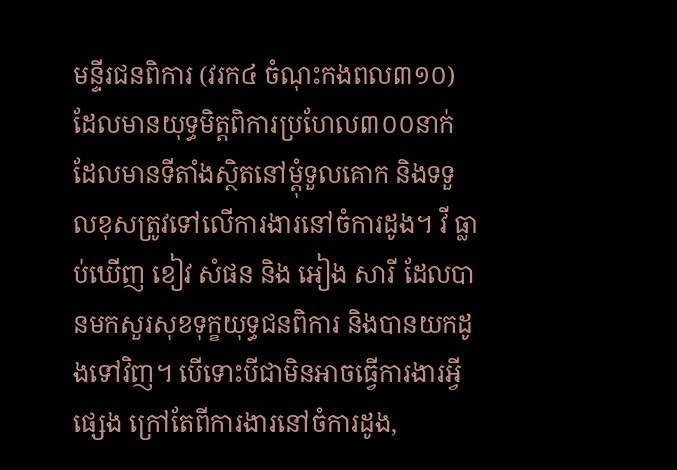មន្ទីរជនពិការ (វរក៤ ចំណុះកងពល៣១០) ដែលមានយុទ្ធមិត្តពិការប្រហែល៣០០នាក់ ដែលមានទីតាំងស្ថិតនៅម្ដុំទួលគោក និងទទួលខុសត្រូវទៅលើការងារនៅចំការដូង។ វី ធ្លាប់ឃើញ ខៀវ សំផន និង អៀង សារី ដែលបានមកសួរសុខទុក្ខយុទ្ធជនពិការ និងបានយកដូងទៅវិញ។ បើទោះបីជាមិនអាចធ្វើការងារអ្វីផ្សេង ក្រៅតែពីការងារនៅចំការដូង,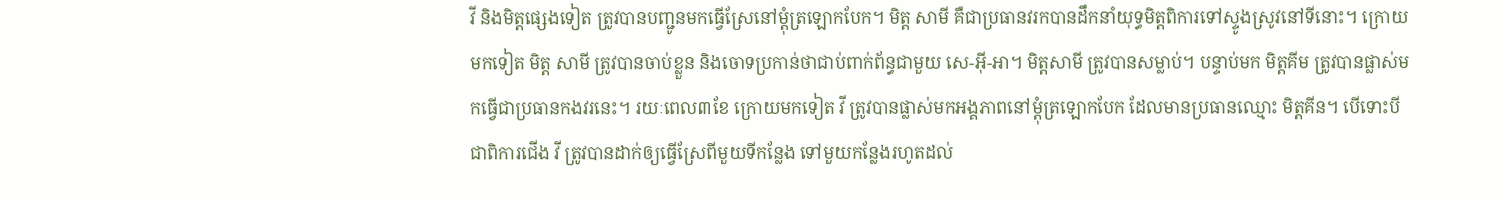វី និងមិត្តផ្សេងទៀត ត្រូវបានបញ្ជូនមកធ្វើស្រែនៅម្ដុំត្រឡោកបែក។ មិត្ត សាមី គឺជាប្រធានវរកបានដឹកនាំយុទ្ធមិត្តពិការទៅស្ទូងស្រូវនៅទីនោះ។ ក្រោយមកទៀត មិត្ត សាមី ត្រូវបានចាប់ខ្លួន និងចោទប្រកាន់ថាជាប់ពាក់ព័ន្ធជាមួយ សេ-អ៊ី-អា។ មិត្តសាមី ត្រូវបានសម្លាប់។ បន្ទាប់មក មិត្តគីម ត្រូវបានផ្លាស់មកធ្វើជាប្រធានកងវរនេះ។ រយៈពេល៣ខែ ក្រោយមកទៀត វី ត្រូវបានផ្លាស់មកអង្គភាពនៅម្ដុំត្រឡោកបែក ដែលមានប្រធានឈ្មោះ មិត្តគីន។ បើទោះបីជាពិការជើង វី ត្រូវបានដាក់ឲ្យធ្វើស្រែពីមួយទីកន្លែង ទៅមួយកន្លែងរហូតដល់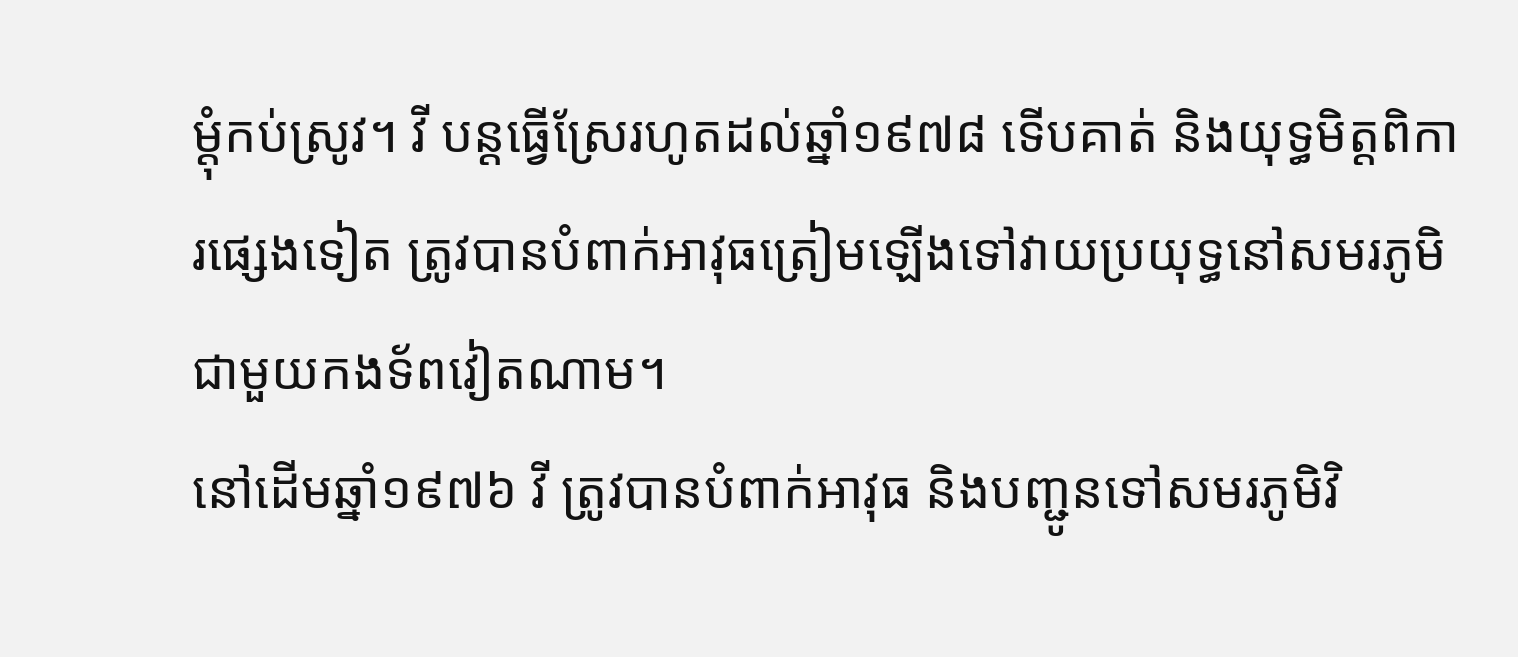ម្ដុំកប់ស្រូវ។ វី បន្តធ្វើស្រែរហូតដល់ឆ្នាំ១៩៧៨ ទើបគាត់ និងយុទ្ធមិត្តពិការផ្សេងទៀត ត្រូវបានបំពាក់អាវុធត្រៀមឡើងទៅវាយប្រយុទ្ធនៅសមរភូមិជាមួយកងទ័ពវៀតណាម។
នៅដើមឆ្នាំ១៩៧៦ វី ត្រូវបានបំពាក់អាវុធ និងបញ្ជូនទៅសមរភូមិវិ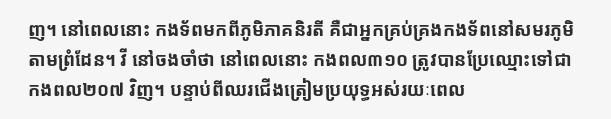ញ។ នៅពេលនោះ កងទ័ពមកពីភូមិភាគនិរតី គឺជាអ្នកគ្រប់គ្រងកងទ័ពនៅសមរភូមិតាមព្រំដែន។ វី នៅចងចាំថា នៅពេលនោះ កងពល៣១០ ត្រូវបានប្រែឈ្មោះទៅជា កងពល២០៧ វិញ។ បន្ទាប់ពីឈរជើងត្រៀមប្រយុទ្ធអស់រយៈពេល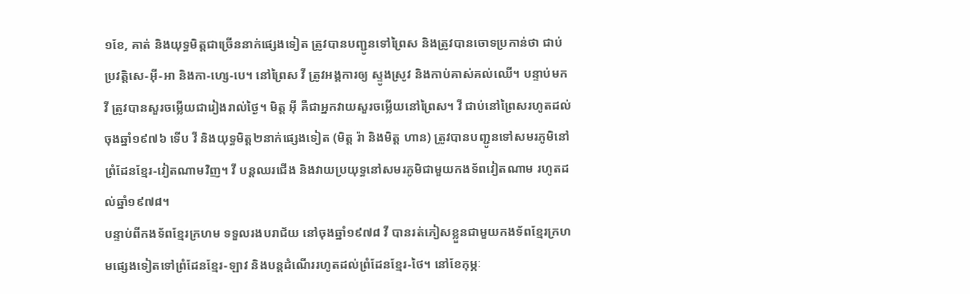១ខែ, គាត់ និងយុទ្ធមិត្តជាច្រើននាក់ផ្សេងទៀត ត្រូវបានបញ្ជូនទៅព្រៃស និងត្រូវបានចោទប្រកាន់ថា ជាប់ប្រវត្តិសេ-អ៊ី-អា និងកា-ហ្សេ-បេ។ នៅព្រៃស វី ត្រូវអង្គការឲ្យ ស្ទូងស្រូវ និងកាប់គាស់គល់ឈើ។ បន្ទាប់មក វី ត្រូវបានសួរចម្លើយជារៀងរាល់ថ្ងៃ។ មិត្ត អ៊ី គឺជាអ្នកវាយសួរចម្លើយនៅព្រៃស។ វី ជាប់នៅព្រៃសរហូតដល់ចុងឆ្នាំ១៩៧៦ ទើប វី និងយុទ្ធមិត្ត២នាក់ផ្សេងទៀត (មិត្ត រ៉ា និងមិត្ត ហាន) ត្រូវបានបញ្ជូនទៅសមរភូមិនៅព្រំដែនខ្មែរ-វៀតណាមវិញ។ វី បន្តឈរជើង និងវាយប្រយុទ្ធនៅសមរភូមិជាមួយកងទ័ពវៀតណាម រហូតដល់ឆ្នាំ១៩៧៨។
បន្ទាប់ពីកងទ័ពខ្មែរក្រហម ទទួលរងបរាជ័យ នៅចុងឆ្នាំ១៩៧៨ វី បានរត់ភៀសខ្លួនជាមួយកងទ័ពខ្មែរក្រហមផ្សេងទៀតទៅព្រំដែនខ្មែរ-ឡាវ និងបន្តដំណើររហូតដល់ព្រំដែនខ្មែរ-ថៃ។ នៅខែកុម្ភៈ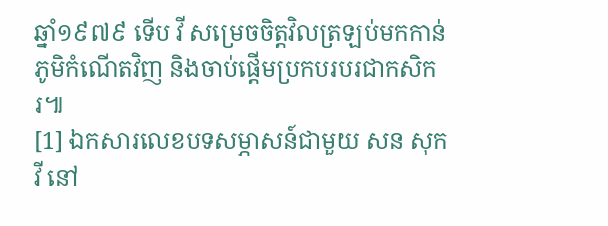ឆ្នាំ១៩៧៩ ទើប វី សម្រេចចិត្តវិលត្រឡប់មកកាន់ភូមិកំណើតវិញ និងចាប់ផ្ដើមប្រកបរបរជាកសិករ៕
[1] ឯកសារលេខបទសម្ភាសន៍ជាមួយ សន សុកវី នៅ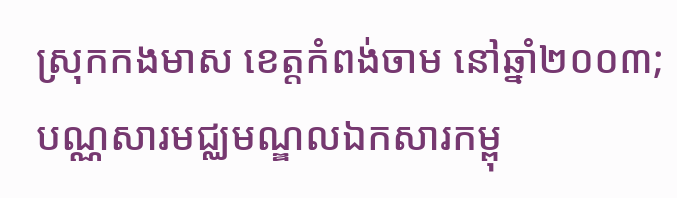ស្រុកកងមាស ខេត្តកំពង់ចាម នៅឆ្នាំ២០០៣; បណ្ណសារមជ្ឈមណ្ឌលឯកសារកម្ពុ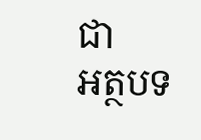ជា
អត្ថបទ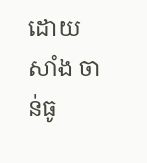ដោយ សាំង ចាន់ធូ